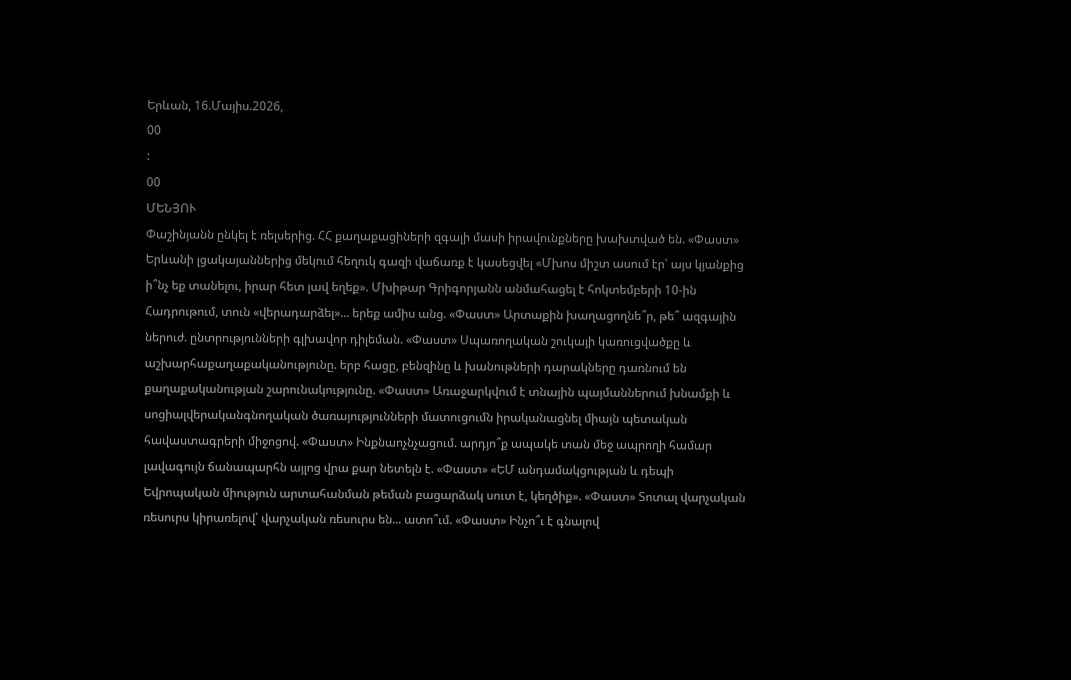Երևան, 16.Մայիս.2026,
00
:
00
ՄԵՆՅՈՒ
Փաշինյանն ընկել է ռելսերից. ՀՀ քաղաքացիների զգալի մասի իրավունքները խախտված են. «Փաստ» Երևանի լցակայաններից մեկում հեղուկ գազի վաճառք է կասեցվել «Մխոս միշտ ասում էր՝ այս կյանքից ի՞նչ եք տանելու, իրար հետ լավ եղեք». Մխիթար Գրիգորյանն անմահացել է հոկտեմբերի 10-ին Հադրութում, տուն «վերադարձել»... երեք ամիս անց. «Փաստ» Արտաքին խաղացողնե՞ր, թե՞ ազգային ներուժ. ընտրությունների գլխավոր դիլեման. «Փաստ» Սպառողական շուկայի կառուցվածքը և աշխարհաքաղաքականությունը. երբ հացը, բենզինը և խանութների դարակները դառնում են քաղաքականության շարունակությունը. «Փաստ» Առաջարկվում է տնային պայմաններում խնամքի և սոցիալվերականգնողական ծառայությունների մատուցումն իրականացնել միայն պետական հավաստագրերի միջոցով. «Փաստ» Ինքնաոչնչացում. արդյո՞ք ապակե տան մեջ ապրողի համար լավագույն ճանապարհն այլոց վրա քար նետելն է. «Փաստ» «ԵՄ անդամակցության և դեպի Եվրոպական միություն արտահանման թեման բացարձակ սուտ է, կեղծիք». «Փաստ» Տոտալ վարչական ռեսուրս կիրառելով՝ վարչական ռեսուրս են... ատո՞ւմ. «Փաստ» Ինչո՞ւ է գնալով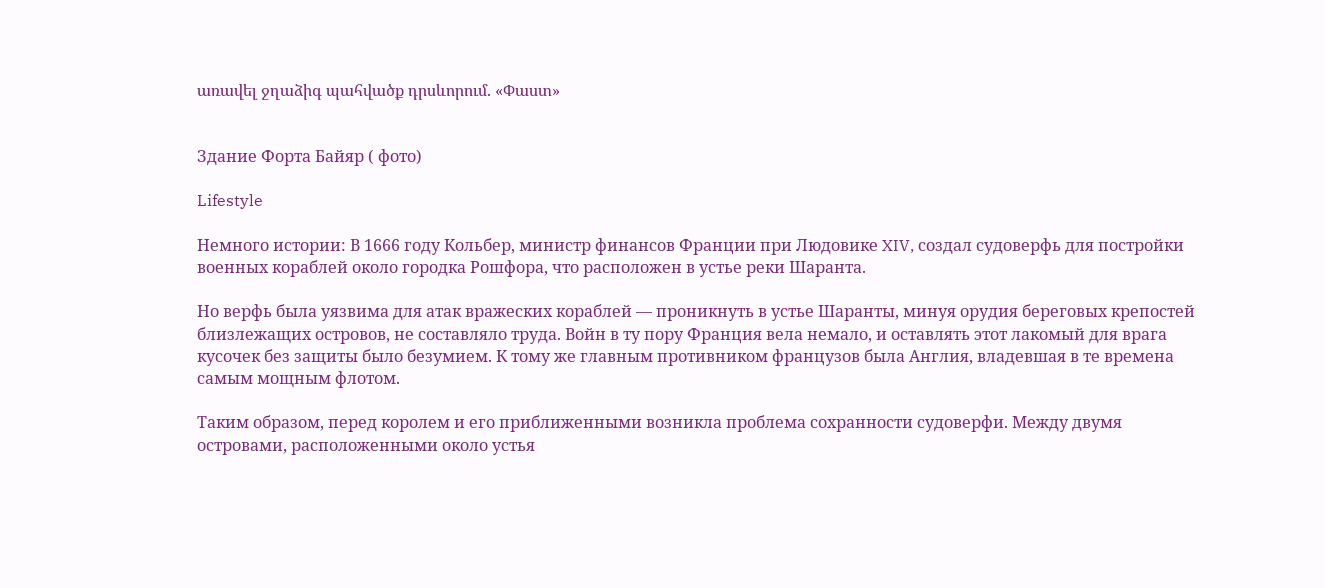առավել ջղաձիգ պահվածք դրսևորում. «Փաստ»


Здание Форта Байяр ( фото)

Lifestyle

Немного истории: В 1666 году Кольбер, министр финансов Франции при Людовике XIV, создал судоверфь для постройки военных кораблей около городка Рошфора, что расположен в устье реки Шаранта.

Но верфь была уязвима для атак вражеских кораблей — проникнуть в устье Шаранты, минуя орудия береговых крепостей близлежащих островов, не составляло труда. Войн в ту пору Франция вела немало, и оставлять этот лакомый для врага кусочек без защиты было безумием. К тому же главным противником французов была Англия, владевшая в те времена самым мощным флотом.

Таким образом, перед королем и его приближенными возникла проблема сохранности судоверфи. Между двумя островами, расположенными около устья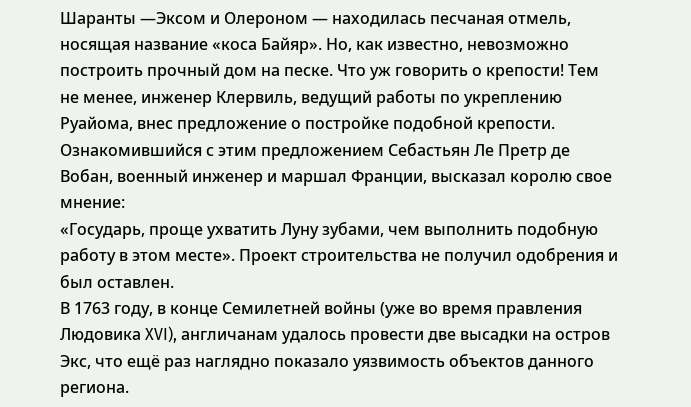Шаранты —Эксом и Олероном — находилась песчаная отмель, носящая название «коса Байяр». Но, как известно, невозможно построить прочный дом на песке. Что уж говорить о крепости! Тем не менее, инженер Клервиль, ведущий работы по укреплению Руайома, внес предложение о постройке подобной крепости. Ознакомившийся с этим предложением Себастьян Ле Претр де Вобан, военный инженер и маршал Франции, высказал королю свое мнение:
«Государь, проще ухватить Луну зубами, чем выполнить подобную работу в этом месте». Проект строительства не получил одобрения и был оставлен.
В 1763 году, в конце Семилетней войны (уже во время правления Людовика XVI), англичанам удалось провести две высадки на остров Экс, что ещё раз наглядно показало уязвимость объектов данного региона.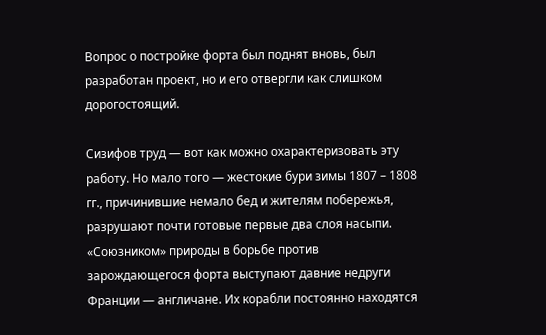Вопрос о постройке форта был поднят вновь, был разработан проект, но и его отвергли как слишком дорогостоящий.

Сизифов труд — вот как можно охарактеризовать эту работу. Но мало того — жестокие бури зимы 1807 – 1808 гг., причинившие немало бед и жителям побережья, разрушают почти готовые первые два слоя насыпи. «Союзником» природы в борьбе против зарождающегося форта выступают давние недруги Франции — англичане. Их корабли постоянно находятся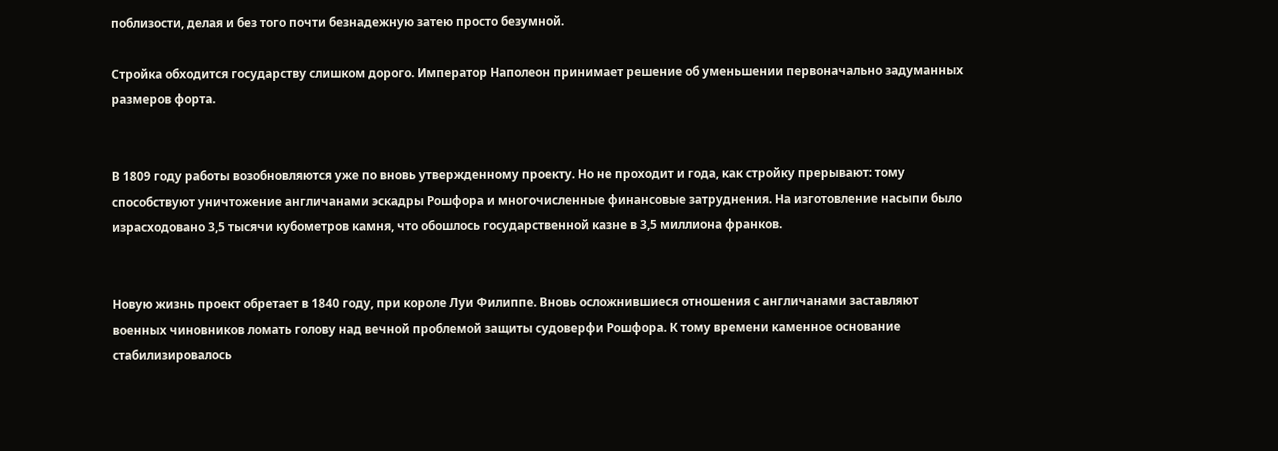поблизости, делая и без того почти безнадежную затею просто безумной.

Стройка обходится государству слишком дорого. Император Наполеон принимает решение об уменьшении первоначально задуманных размеров форта.


В 1809 году работы возобновляются уже по вновь утвержденному проекту. Но не проходит и года, как стройку прерывают: тому способствуют уничтожение англичанами эскадры Рошфора и многочисленные финансовые затруднения. На изготовление насыпи было израсходовано 3,5 тысячи кубометров камня, что обошлось государственной казне в 3,5 миллиона франков.


Новую жизнь проект обретает в 1840 году, при короле Луи Филиппе. Вновь осложнившиеся отношения с англичанами заставляют военных чиновников ломать голову над вечной проблемой защиты судоверфи Рошфора. К тому времени каменное основание стабилизировалось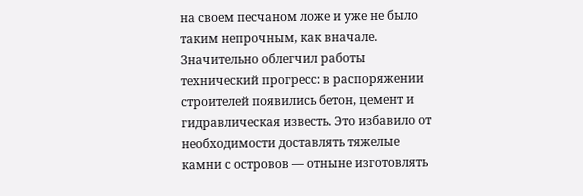на своем песчаном ложе и уже не было таким непрочным, как вначале.
Значительно облегчил работы технический прогресс: в распоряжении строителей появились бетон, цемент и гидравлическая известь. Это избавило от необходимости доставлять тяжелые камни с островов — отныне изготовлять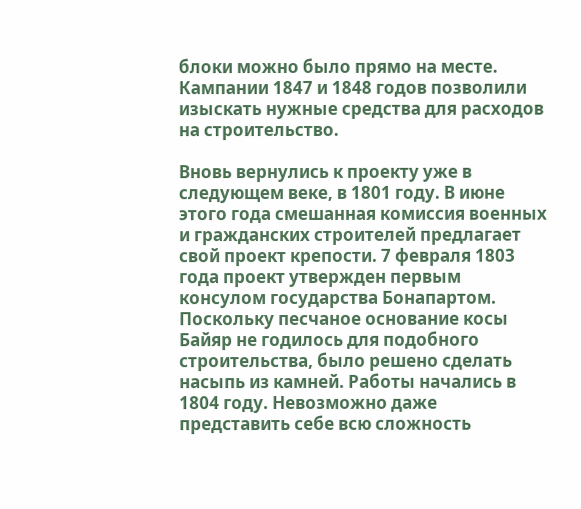блоки можно было прямо на месте. Кампании 1847 и 1848 годов позволили изыскать нужные средства для расходов на строительство.

Вновь вернулись к проекту уже в следующем веке, в 1801 году. В июне этого года смешанная комиссия военных и гражданских строителей предлагает свой проект крепости. 7 февраля 1803 года проект утвержден первым консулом государства Бонапартом.
Поскольку песчаное основание косы Байяр не годилось для подобного строительства, было решено сделать насыпь из камней. Работы начались в 1804 году. Невозможно даже представить себе всю сложность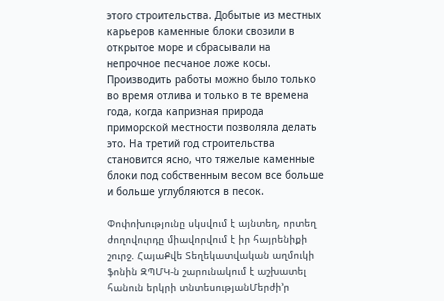этого строительства. Добытые из местных карьеров каменные блоки свозили в открытое море и сбрасывали на непрочное песчаное ложе косы. Производить работы можно было только во время отлива и только в те времена года, когда капризная природа приморской местности позволяла делать это. На третий год строительства становится ясно, что тяжелые каменные блоки под собственным весом все больше и больше углубляются в песок.

Փոփոխությունը սկսվում է այնտեղ, որտեղ ժողովուրդը միավորվում է իր հայրենիքի շուրջ. ՀայաՔվե Տեղեկատվական աղմուկի ֆոնին ԶՊՄԿ-ն շարունակում է աշխատել հանուն երկրի տնտեսությանՄերժի’ր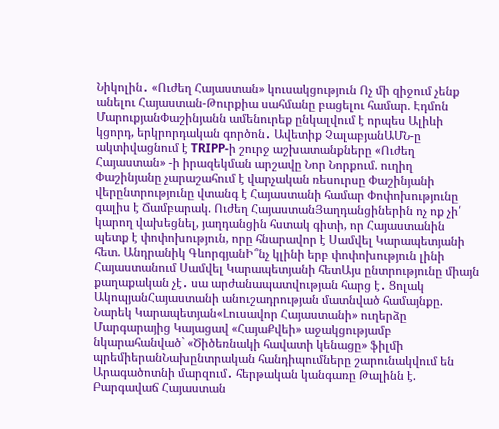Նիկոլին․ «Ուժեղ Հայաստան» կուսակցություն Ոչ մի զիջում չենք անելու Հայաստան-Թուրքիա սահմանը բացելու համար. Էդմոն ՄարուքյանՓաշինյանն ամենուրեք ընկալվում է որպես Ալիևի կցորդ, երկրորդական գործոն․ Ավետիք ՉալաբյանԱՄՆ-ը ակտիվացնում է TRIPP-ի շուրջ աշխատանքները «Ուժեղ Հայաստան» -ի իրազեկման արշավը Նոր Նորքում. ուղիղ Փաշինյանը չարաշահում է վարչական ռեսուրսը Փաշինյանի վերընտրությունը վտանգ է Հայաստանի համար Փոփոխությունը գալիս է Ճամբարակ. Ուժեղ ՀայաստանՅաղդանցիներին ոչ ոք չի՛ կարող վախեցնել, յաղդանցին հստակ գիտի, որ Հայաստանին պետք է փոփոխություն, որը հնարավոր է Սամվել Կարապետյանի հետ. Անդրանիկ ԳևորգյանԻ՞նչ կլինի երբ փոփոխություն լինի Հայաստանում Սամվել Կարապետյանի հետԱյս ընտրությունը միայն քաղաքական չէ․ սա արժանապատվության հարց է․ Ցոլակ ԱկոպյանՀայաստանի անուշադրության մատնված համայնքը. Նարեկ Կարապետյան«Լուսավոր Հայաստանի» ուղերձը Մարգարայից Կայացավ «ՀայաՔվեի» աջակցությամբ նկարահանված` «Ծիծեռնակի հավատի կենացը» ֆիլմի պրեմիերանՆախընտրական հանդիպումները շարունակվում են Արագածոտնի մարզում․ հերթական կանգառը Թալինն է. Բարգավաճ Հայաստան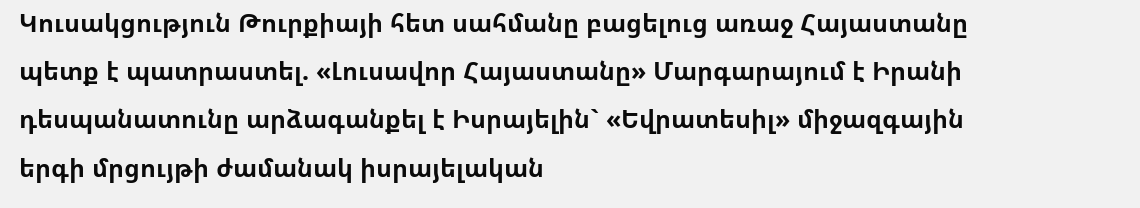Կուսակցություն Թուրքիայի հետ սահմանը բացելուց առաջ Հայաստանը պետք է պատրաստել. «Լուսավոր Հայաստանը» Մարգարայում է Իրանի դեսպանատունը արձագանքել է Իսրայելին` «Եվրատեսիլ» միջազգային երգի մրցույթի ժամանակ իսրայելական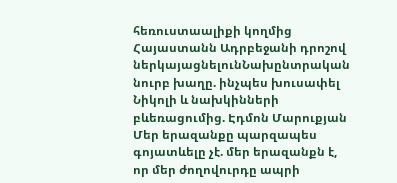հեռուստաալիքի կողմից Հայաստանն Ադրբեջանի դրոշով ներկայացնելունՆախընտրական նուրբ խաղը. ինչպես խուսափել Նիկոլի և նախկինների բևեռացումից. Էդմոն Մարուքյան Մեր երազանքը պարզապես գոյատևելը չէ. մեր երազանքն է, որ մեր ժողովուրդը ապրի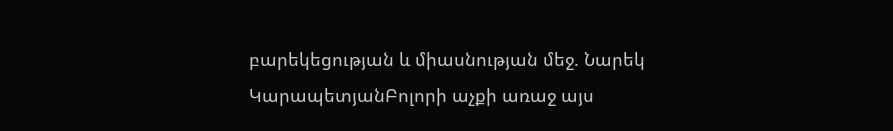բարեկեցության և միասնության մեջ. Նարեկ ԿարապետյանԲոլորի աչքի առաջ այս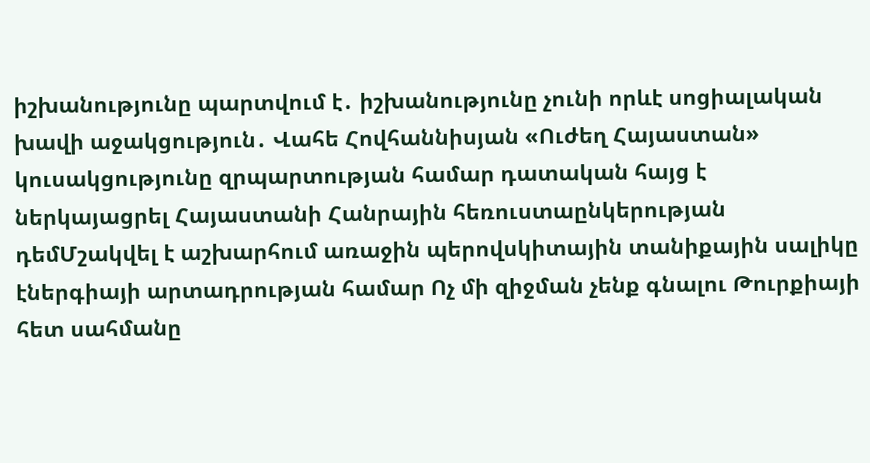իշխանությունը պարտվում է․ իշխանությունը չունի որևէ սոցիալական խավի աջակցություն․ Վահե Հովհաննիսյան «Ուժեղ Հայաստան» կուսակցությունը զրպարտության համար դատական հայց է ներկայացրել Հայաստանի Հանրային հեռուստաընկերության դեմՄշակվել է աշխարհում առաջին պերովսկիտային տանիքային սալիկը էներգիայի արտադրության համար Ոչ մի զիջման չենք գնալու Թուրքիայի հետ սահմանը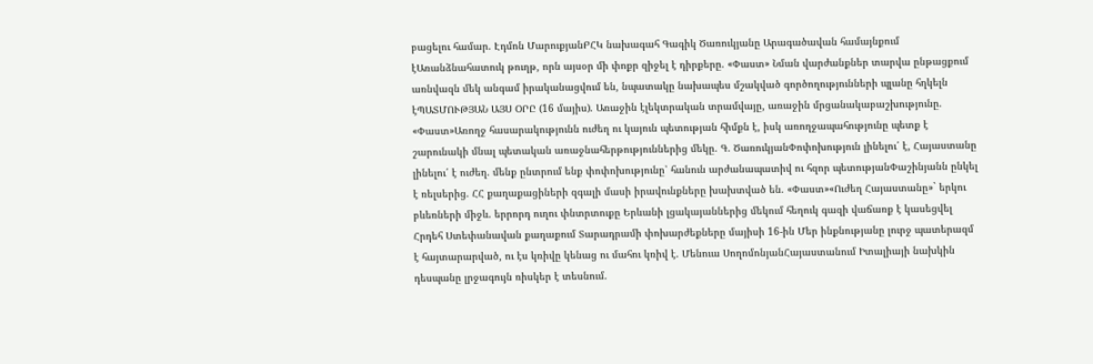բացելու համար. Էդմոն ՄարուքյանԲՀԿ նախագահ Գագիկ Ծառուկյանը Արագածավան համայնքում էԱռանձնահատուկ թուղթ, որն այսօր մի փոքր զիջել է դիրքերը. «Փաստ» Նման վարժանքներ տարվա ընթացքում առնվազն մեկ անգամ իրականացվում են, նպատակը նախապես մշակված գործողությունների պլանը հղկելն էՊԱՏՄՈՒԹՅԱՆ ԱՅՍ ՕՐԸ (16 մայիս). Առաջին էլեկտրական տրամվայը, առաջին մրցանակաբաշխությունը. «Փաստ»Առողջ հասարակությունն ուժեղ ու կայուն պետության հիմքն է, իսկ առողջապահությունը պետք է շարունակի մնալ պետական առաջնահերթություններից մեկը. Գ. ԾառուկյանՓոփոխություն լինելու՛ է, Հայաստանը լինելու՛ է ուժեղ. մենք ընտրում ենք փոփոխությունը՝ հանուն արժանապատիվ ու հզոր պետությանՓաշինյանն ընկել է ռելսերից. ՀՀ քաղաքացիների զգալի մասի իրավունքները խախտված են. «Փաստ»«Ուժեղ Հայաստանը»` երկու բևեռների միջև. երրորդ ուղու փնտրտուքը Երևանի լցակայաններից մեկում հեղուկ գազի վաճառք է կասեցվել Հրդեհ Ստեփանավան քաղաքում Տարադրամի փոխարժեքները մայիսի 16-ին Մեր ինքնությանը լուրջ պատերազմ է հայտարարված, ու էս կռիվը կենաց ու մահու կռիվ է. Մենուա ՍողոմոնյանՀայաստանում Իտալիայի նախկին դեսպանը լրջագույն ռիսկեր է տեսնում.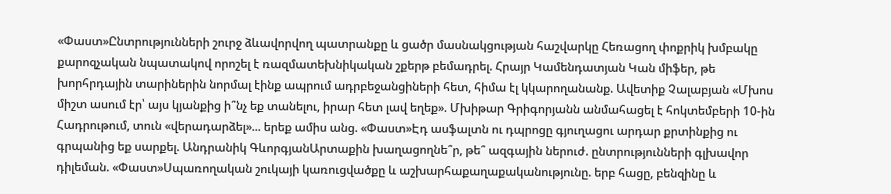«Փաստ»Ընտրությունների շուրջ ձևավորվող պատրանքը և ցածր մասնակցության հաշվարկը Հեռացող փոքրիկ խմբակը քարոզչական նպատակով որոշել է ռազմատեխնիկական շքերթ բեմադրել. Հրայր Կամենդատյան Կան միֆեր, թե խորհրդային տարիներին նորմալ էինք ապրում ադրբեջանցիների հետ, հիմա էլ կկարողանանք. Ավետիք Չալաբյան «Մխոս միշտ ասում էր՝ այս կյանքից ի՞նչ եք տանելու, իրար հետ լավ եղեք». Մխիթար Գրիգորյանն անմահացել է հոկտեմբերի 10-ին Հադրութում, տուն «վերադարձել»... երեք ամիս անց. «Փաստ»Էդ ասֆալտն ու դպրոցը գյուղացու արդար քրտինքից ու գրպանից եք սարքել. Անդրանիկ ԳևորգյանԱրտաքին խաղացողնե՞ր, թե՞ ազգային ներուժ. ընտրությունների գլխավոր դիլեման. «Փաստ»Սպառողական շուկայի կառուցվածքը և աշխարհաքաղաքականությունը. երբ հացը, բենզինը և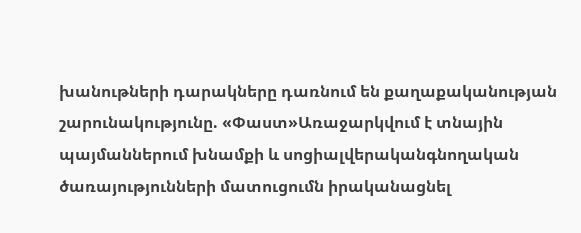խանութների դարակները դառնում են քաղաքականության շարունակությունը. «Փաստ»Առաջարկվում է տնային պայմաններում խնամքի և սոցիալվերականգնողական ծառայությունների մատուցումն իրականացնել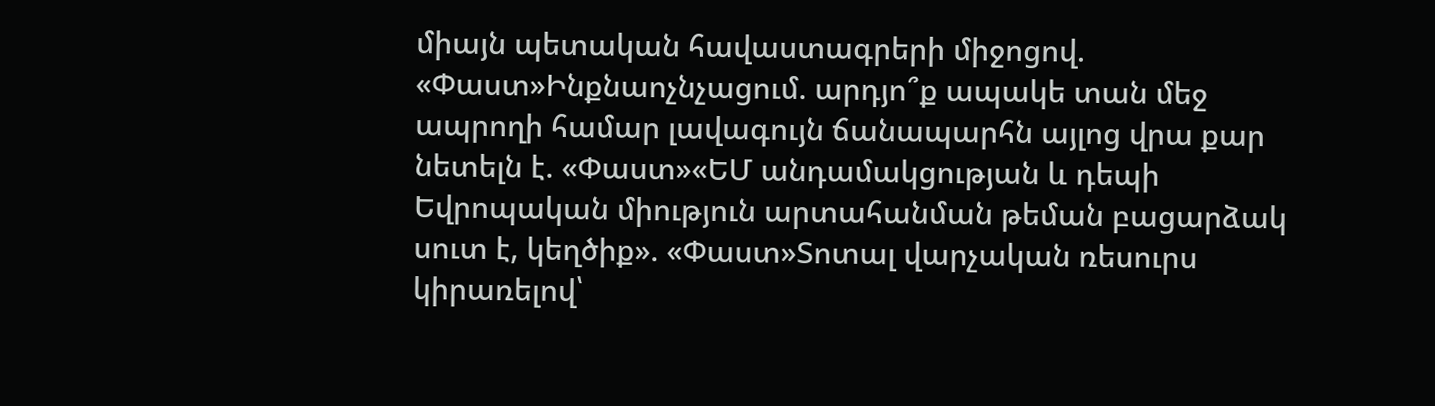միայն պետական հավաստագրերի միջոցով. «Փաստ»Ինքնաոչնչացում. արդյո՞ք ապակե տան մեջ ապրողի համար լավագույն ճանապարհն այլոց վրա քար նետելն է. «Փաստ»«ԵՄ անդամակցության և դեպի Եվրոպական միություն արտահանման թեման բացարձակ սուտ է, կեղծիք». «Փաստ»Տոտալ վարչական ռեսուրս կիրառելով՝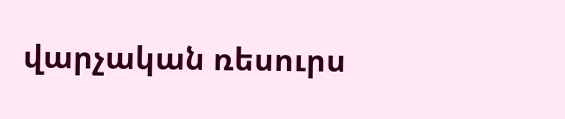վարչական ռեսուրս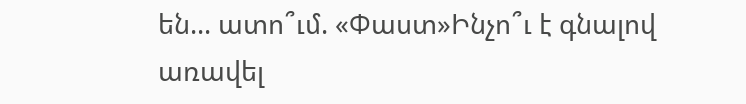են... ատո՞ւմ. «Փաստ»Ինչո՞ւ է գնալով առավել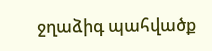ջղաձիգ պահվածք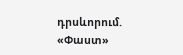դրսևորում. «Փաստ»